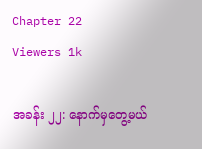Chapter 22
Viewers 1k

အခန်း ၂၂: နောက်မှတွေ့မယ်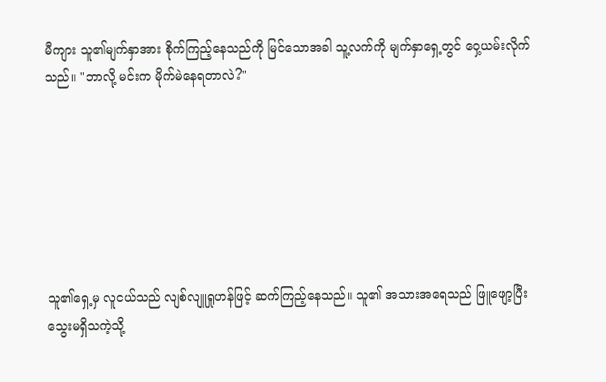မီကျား သူ၏မျက်နှာအား စိုက်ကြည့်နေသည်ကို မြင်သောအခါ သူ့လက်ကို မျက်နှာရှေ့တွင် ဝှေ့ယမ်းလိုက်သည်။ "ဘာလို့ မင်းက မိုက်မဲနေရတာလဲ?"







သူ၏ရှေ့မှ လူငယ်သည် လျစ်လျူရှုဟန်ဖြင့် ဆက်ကြည့်နေသည်။ သူ၏ အသားအရေသည် ဖြူဖျော့ပြီး သွေးမရှိသကဲ့သို့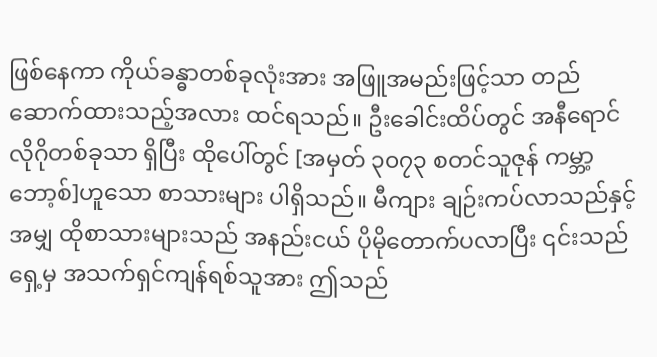ဖြစ်နေကာ ကိုယ်ခန္ဓာတစ်ခုလုံးအား အဖြူအမည်းဖြင့်သာ တည်ဆောက်ထားသည့်အလား ထင်ရသည်။ ဦးခေါင်းထိပ်တွင် အနီရောင်လိုဂိုတစ်ခုသာ ရှိပြီး ထိုပေါ်တွင် [အမှတ် ၃၀၇၃ စတင်သူဇုန် ကမ္ဘာ့ဘော့စ်]ဟူသော စာသားများ ပါရှိသည်။ မီကျား ချဉ်းကပ်လာသည်နှင့်အမျှ ထိုစာသားများသည် အနည်းငယ် ပိုမိုတောက်ပလာပြီး ၎င်းသည် ရှေ့မှ အသက်ရှင်ကျန်ရစ်သူအား ဤသည်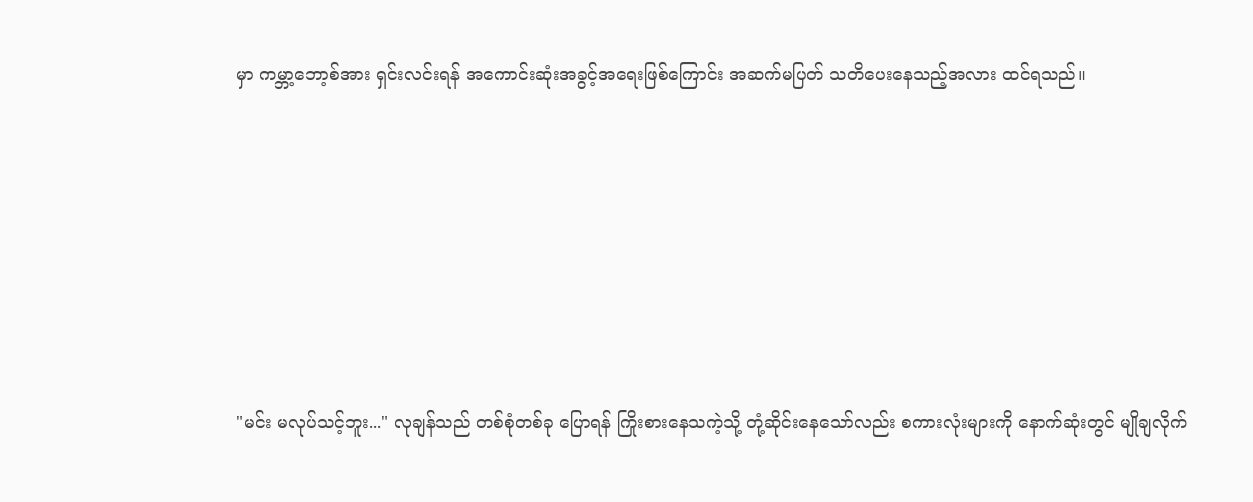မှာ ကမ္ဘာ့ဘော့စ်အား ရှင်းလင်းရန် အကောင်းဆုံးအခွင့်အရေးဖြစ်ကြောင်း အဆက်မပြတ် သတိပေးနေသည့်အလား ထင်ရသည်။







"မင်း မလုပ်သင့်ဘူး..." လုချန်သည် တစ်စုံတစ်ခု ပြောရန် ကြိုးစားနေသကဲ့သို့ တုံ့ဆိုင်းနေသော်လည်း စကားလုံးများကို နောက်ဆုံးတွင် မျိုချလိုက်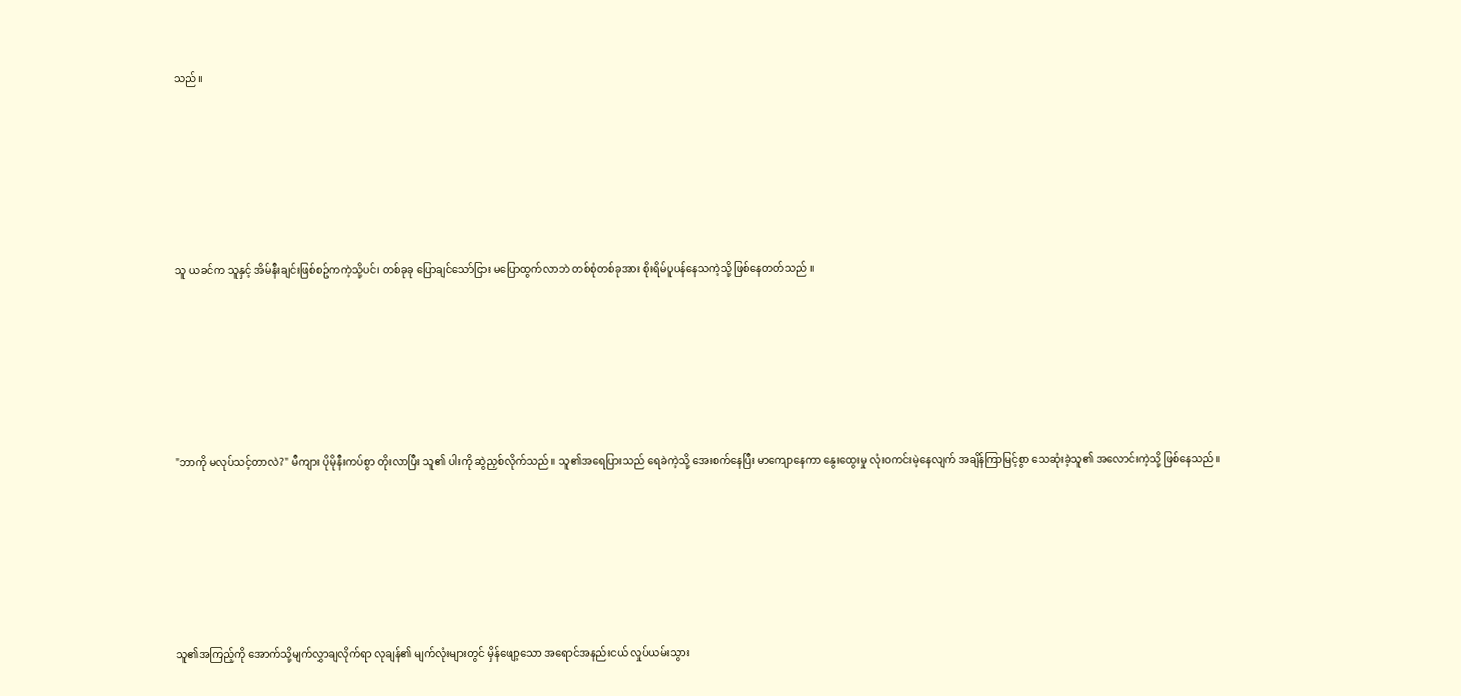သည်။







သူ ယခင်က သူနှင့် အိမ်နီးချင်းဖြစ်စဥ်ကကဲ့သို့ပင်၊ တစ်ခုခု ပြောချင်သော်ငြား မပြောထွက်လာဘဲ တစ်စုံတစ်ခုအား စိုးရိမ်ပူပန်နေသကဲ့သို့ ဖြစ်နေတတ်သည် ။







"ဘာကို မလုပ်သင့်တာလဲ?" မီကျား ပိုမိုနီးကပ်စွာ တိုးလာပြီး သူ၏ ပါးကို ဆွဲညှစ်လိုက်သည်။ သူ၏အရေပြားသည် ရေခဲကဲ့သို့ အေးစက်နေပြီး မာကျောနေကာ နွေးထွေးမှု လုံးဝကင်းမဲ့နေလျက် အချိန်ကြာမြင့်စွာ သေဆုံးခဲ့သူ၏ အလောင်းကဲ့သို့ ဖြစ်နေသည်။







သူ၏အကြည့်ကို အောက်သို့မျက်လွှာချလိုက်ရာ လုချန်၏ မျက်လုံးများတွင် မှိန်ဖျော့သော အရောင်အနည်းငယ် လှုပ်ယမ်းသွား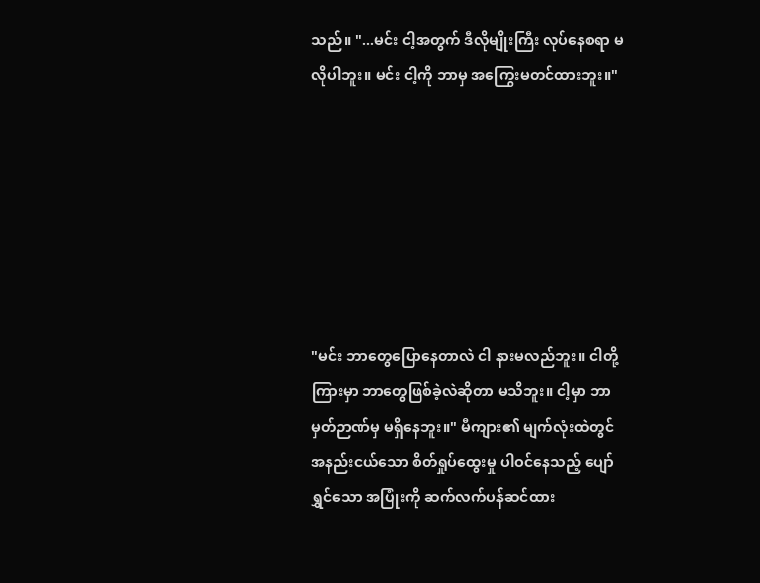သည်။ "...မင်း ငါ့အတွက် ဒီလိုမျိုးကြီး လုပ်နေစရာ မလိုပါဘူး။ မင်း ငါ့ကို ဘာမှ အကြွေးမတင်ထားဘူး။"







"မင်း ဘာတွေပြောနေတာလဲ ငါ နားမလည်ဘူး။ ငါတို့ကြားမှာ ဘာတွေဖြစ်ခဲ့လဲဆိုတာ မသိဘူး။ ငါ့မှာ ဘာမှတ်ဉာဏ်မှ မရှိနေဘူး။" မီကျား၏ မျက်လုံးထဲတွင် အနည်းငယ်သော စိတ်ရှုပ်ထွေးမှု ပါဝင်နေသည့် ပျော်ရွှင်သော အပြုံးကို ဆက်လက်ပန်ဆင်ထား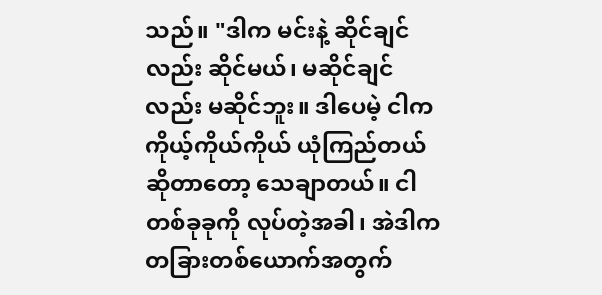သည်။ "ဒါက မင်းနဲ့ ဆိုင်ချင်လည်း ဆိုင်မယ်၊ မဆိုင်ချင်လည်း မဆိုင်ဘူး။ ဒါပေမဲ့ ငါက ကိုယ့်ကိုယ်ကိုယ် ယုံကြည်တယ်ဆိုတာတော့ သေချာတယ်။ ငါ တစ်ခုခုကို လုပ်တဲ့အခါ၊ အဲဒါက တခြားတစ်ယောက်အတွက်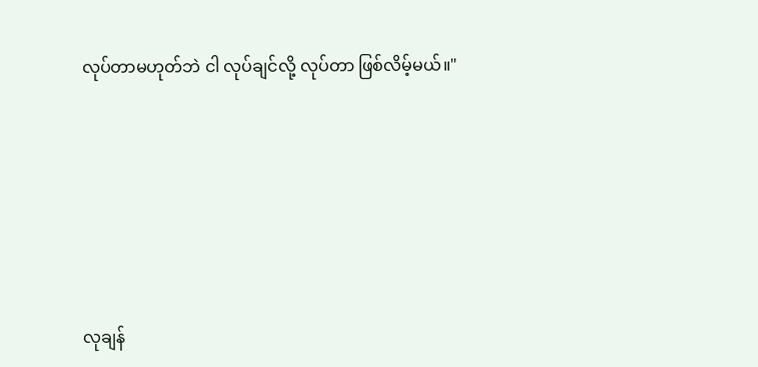လုပ်တာမဟုတ်ဘဲ ငါ လုပ်ချင်လို့ လုပ်တာ ဖြစ်လိမ့်မယ်။"







လုချန်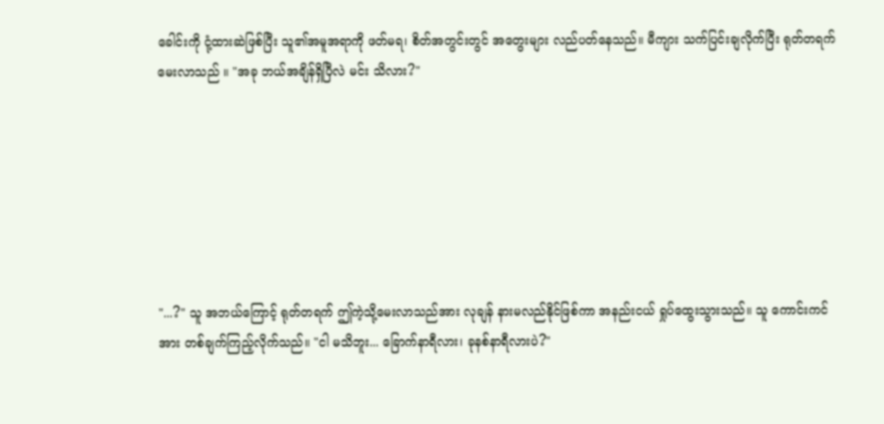ခေါင်းကို ငုံ့ထားဆဲဖြစ်ပြီး သူ၏အမူအရာကို ဖတ်မရ၊ စိတ်အတွင်းတွင် အတွေးများ လည်ပတ်နေသည်။ မီကျား သက်ပြင်းချလိုက်ပြီး ရုတ်တရက် မေးလာသည် ။ "အခု ဘယ်အချိန်ရှိပြီလဲ မင်း သိလား?"







"...?" သူ အဘယ်ကြောင့် ရုတ်တရက် ဤကဲ့သို့မေးလာသည်အား လုချန် နားမလည်နိုင်ဖြစ်ကာ အနည်းငယ် ရှုပ်ထွေးသွားသည်။ သူ ကောင်းကင်အား တစ်ချက်ကြည့်လိုက်သည်။ "ငါ မသိဘူး... ခြောက်နာရီလား၊ ခုနစ်နာရီလားပဲ?"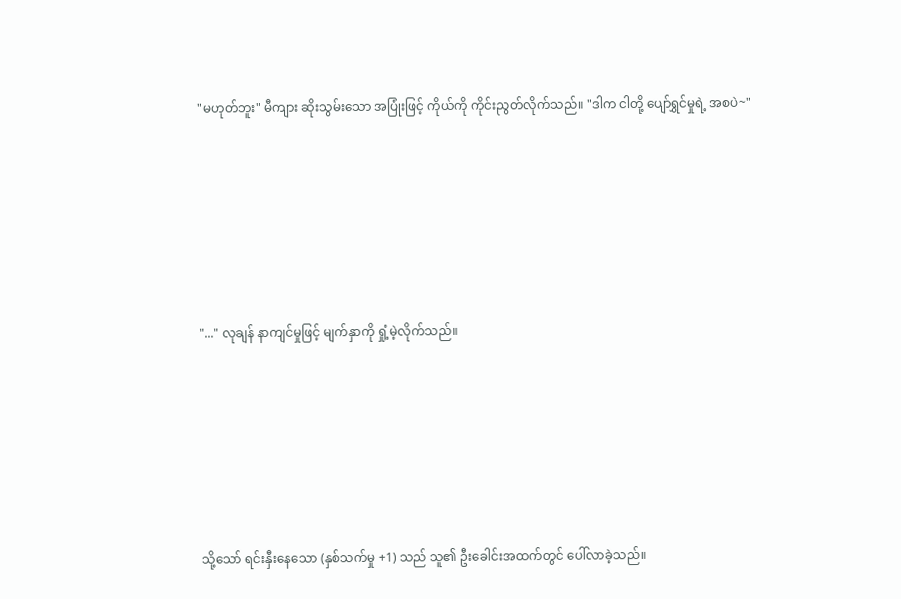"မဟုတ်ဘူး" မီကျား ဆိုးသွမ်းသော အပြုံးဖြင့် ကိုယ်ကို ကိုင်းညွတ်လိုက်သည်။ "ဒါက ငါတို့ ပျော်ရွှင်မှုရဲ့ အစပဲ~"







"..." လုချန် နာကျင်မှုဖြင့် မျက်နှာကို ရှုံ့မဲ့လိုက်သည်။







သို့သော် ရင်းနှီးနေသော (နှစ်သက်မှု +1) သည် သူ၏ ဦးခေါင်းအထက်တွင် ပေါ်လာခဲ့သည်။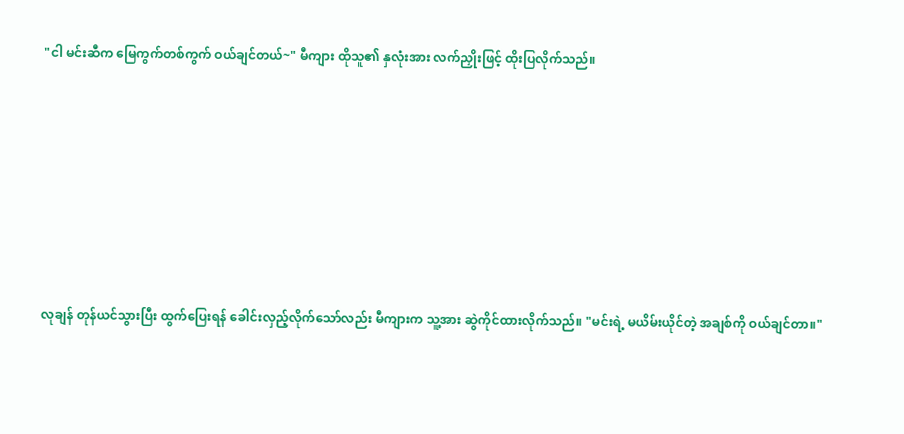"ငါ မင်းဆီက မြေကွက်တစ်ကွက် ဝယ်ချင်တယ်~" မီကျား ထိုသူ၏ နှလုံးအား လက်ညှိုးဖြင့် ထိုးပြလိုက်သည်။







လုချန် တုန်ယင်သွားပြီး ထွက်ပြေးရန် ခေါင်းလှည့်လိုက်သော်လည်း မီကျားက သူ့အား ဆွဲကိုင်ထားလိုက်သည်။ "မင်းရဲ့ မယိမ်းယိုင်တဲ့ အချစ်ကို ဝယ်ချင်တာ။"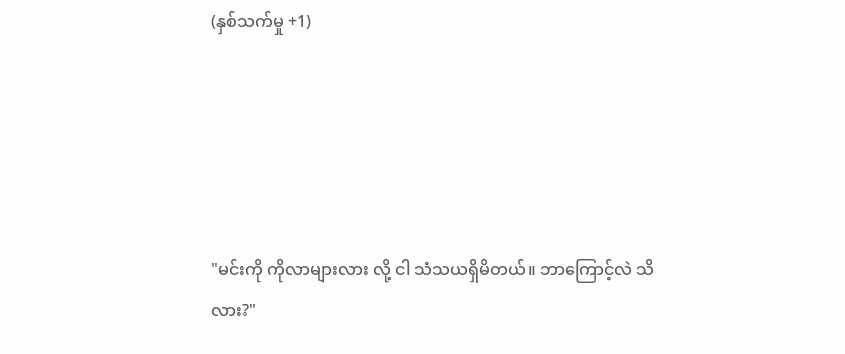(နှစ်သက်မှု +1)





"မင်းကို ကိုလာများလား လို့ ငါ သံသယရှိမိတယ်။ ဘာကြောင့်လဲ သိလား?"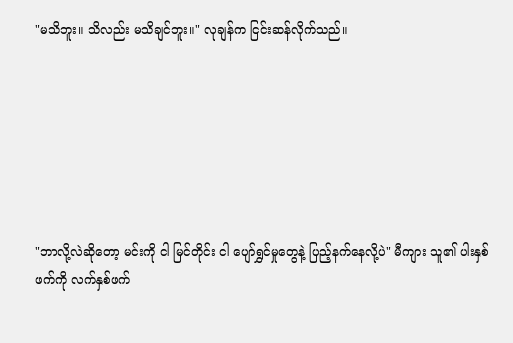"မသိဘူး။ သိလည်း မသိချင်ဘူး။" လုချန်က ငြင်းဆန်လိုက်သည်။







"ဘာလို့လဲဆိုတော့ မင်းကို ငါ မြင်တိုင်း ငါ ပျော်ရွှင်မှုတွေနဲ့ ပြည့်နက်နေလို့ပဲ" မီကျား သူ၏ ပါးနှစ်ဖက်ကို လက်နှစ်ဖက်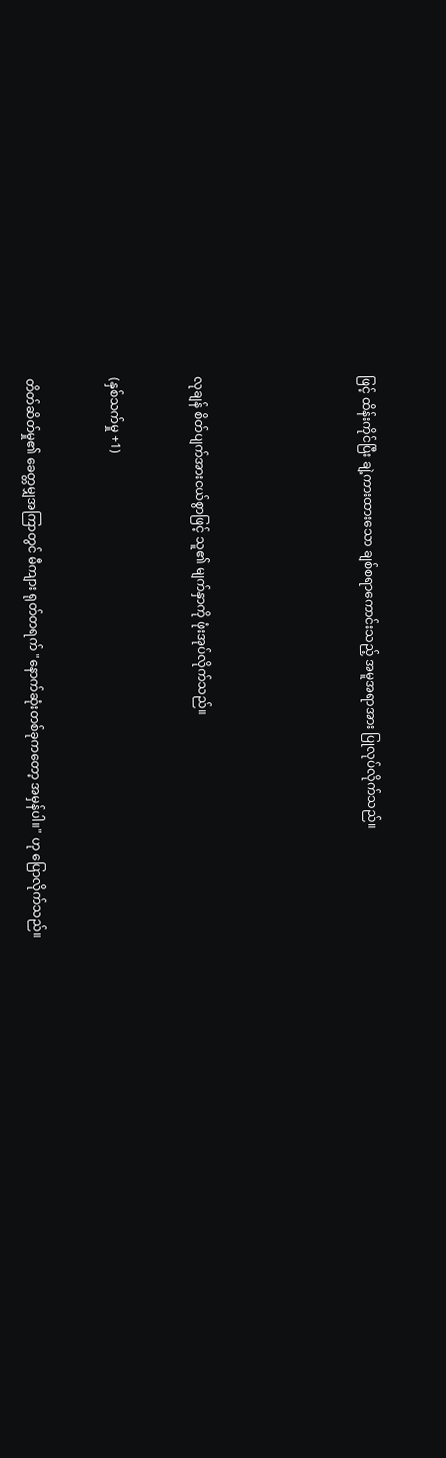ဖြင့် ထိန်းကိုင်ပြီး ချဲ့ကားထားသော ချစ်စရာကောင်းသည့် အမူအရာအား ပြုလုပ်လိုက်သည်။







လုချန် စိတ်ပျက်အားငယ်စွာဖြင့် သူ၏ မျက်နှာကို ဖုံးအုပ်လိုက်သည်။



(နှစ်သက်မှု +1)



တိတ်ဆိတ်မှု၏ ခေတ္တမျှအကြာတွင် မီကျား ရုတ်တရက် "နောက်ဆုံးတစ်ခုကတော့ အမှန်ပါ။" ဟု ပြောလိုက်သည်။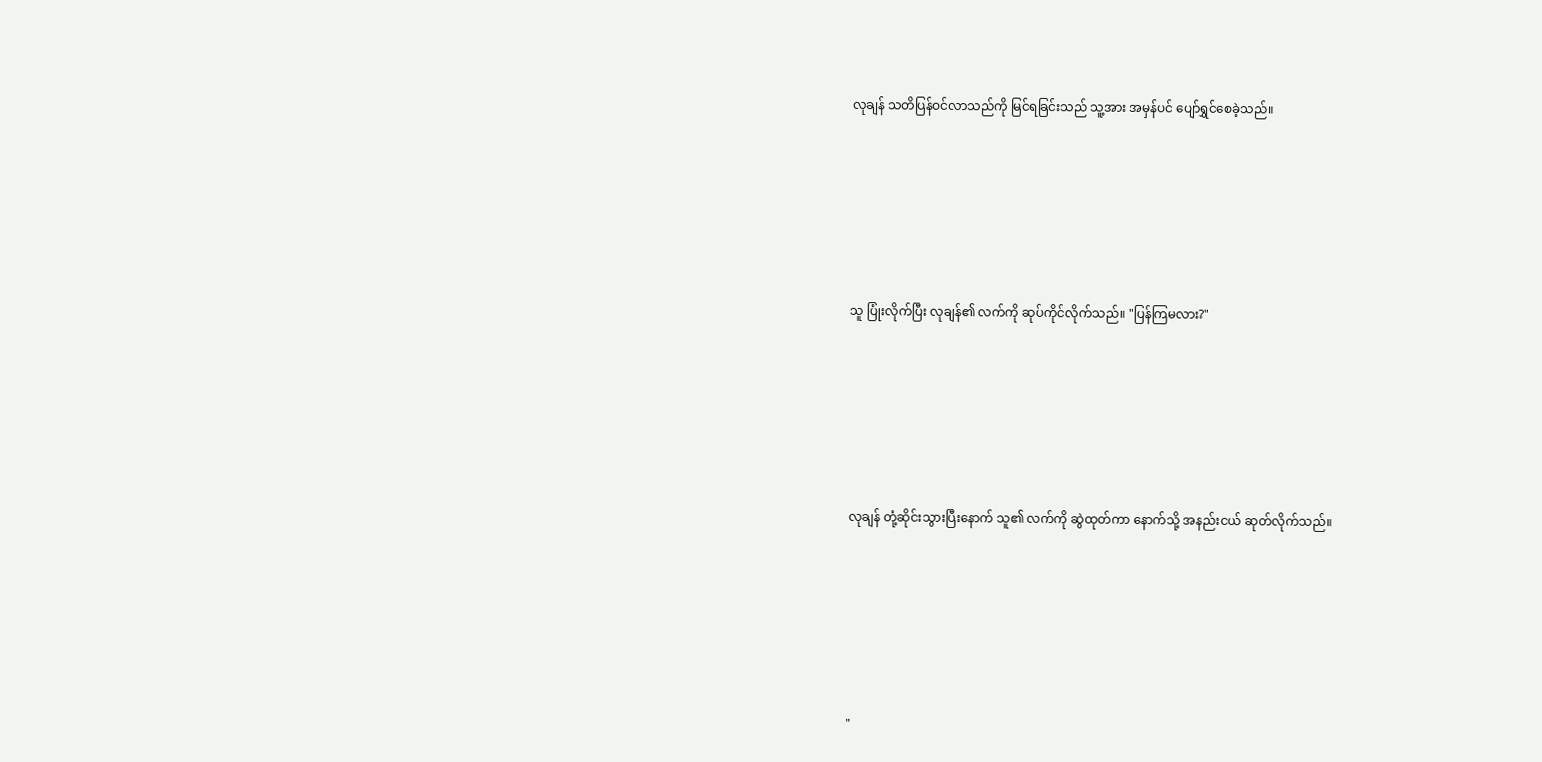လုချန် သတိပြန်ဝင်လာသည်ကို မြင်ရခြင်းသည် သူ့အား အမှန်ပင် ပျော်ရွှင်စေခဲ့သည်။







သူ ပြုံးလိုက်ပြီး လုချန်၏ လက်ကို ဆုပ်ကိုင်လိုက်သည်။ "ပြန်ကြမလား?"







လုချန် တုံ့ဆိုင်းသွားပြီးနောက် သူ၏ လက်ကို ဆွဲထုတ်ကာ နောက်သို့ အနည်းငယ် ဆုတ်လိုက်သည်။







"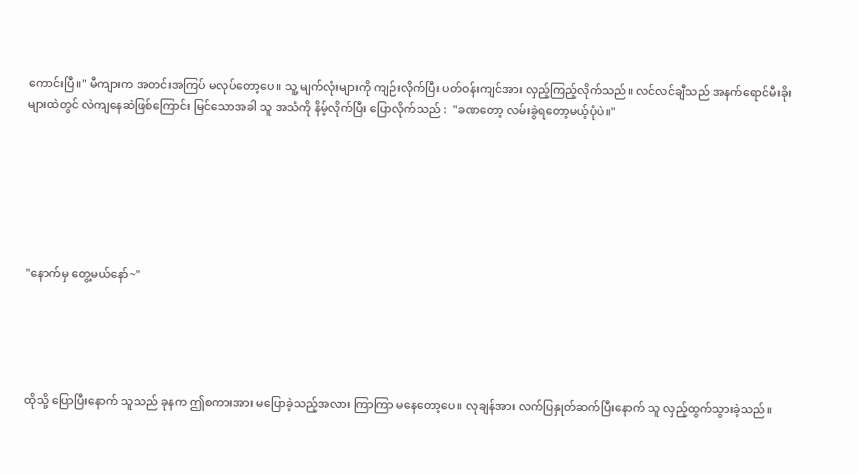ကောင်းပြီ။" မီကျားက အတင်းအကြပ် မလုပ်တော့ပေ။ သူ့ မျက်လုံးများကို ကျဉ်းလိုက်ပြီး ပတ်ဝန်းကျင်အား လှည့်ကြည့်လိုက်သည်။ လင်လင်ချီသည် အနက်ရောင်မီးခိုးများထဲတွင် လဲကျနေဆဲဖြစ်ကြောင်း မြင်သောအခါ သူ အသံကို နိမ့်လိုက်ပြီး ပြောလိုက်သည် :  "ခဏတော့ လမ်းခွဲရတော့မယ့်ပုံပဲ။"







"နောက်မှ တွေ့မယ်နော်~"





ထိုသို့ ပြောပြီးနောက် သူသည် ခုနက ဤစကားအား မပြောခဲ့သည့်အလား ကြာကြာ မနေတော့ပေ။ လုချန်အား လက်ပြနှုတ်ဆက်ပြီးနောက် သူ လှည့်ထွက်သွားခဲ့သည်။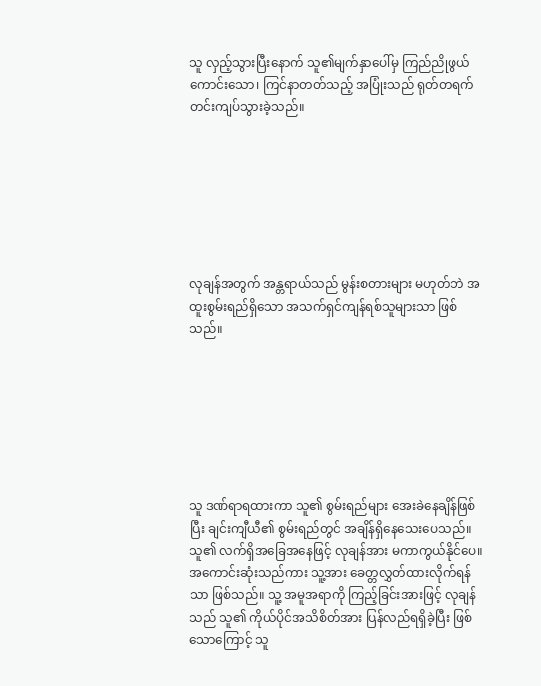သူ လှည့်သွားပြီးနောက် သူ၏မျက်နှာပေါ်မှ ကြည်ညိုဖွယ်ကောင်းသော၊ ကြင်နာတတ်သည့် အပြုံးသည် ရုတ်တရက် တင်းကျပ်သွားခဲ့သည်။







လုချန်အတွက် အန္တရာယ်သည် မွန်းစတားများ မဟုတ်ဘဲ အထူးစွမ်းရည်ရှိသော အသက်ရှင်ကျန်ရစ်သူများသာ ဖြစ်သည်။







သူ ဒဏ်ရာရထားကာ သူ၏ စွမ်းရည်များ အေးခဲနေချိန်ဖြစ်ပြီး ချင်းကျီယီ၏ စွမ်းရည်တွင် အချိန်ရှိနေသေးပေသည်။ သူ၏ လက်ရှိအခြေအနေဖြင့် လုချန်အား မကာကွယ်နိုင်ပေ။ အကောင်းဆုံးသည်ကား သူ့အား ခေတ္တလွှတ်ထားလိုက်ရန်သာ ဖြစ်သည်။ သူ့ အမူအရာကို ကြည့်ခြင်းအားဖြင့် လုချန်သည် သူ၏ ကိုယ်ပိုင်အသိစိတ်အား ပြန်လည်ရရှိခဲ့ပြီး ဖြစ်သောကြောင့် သူ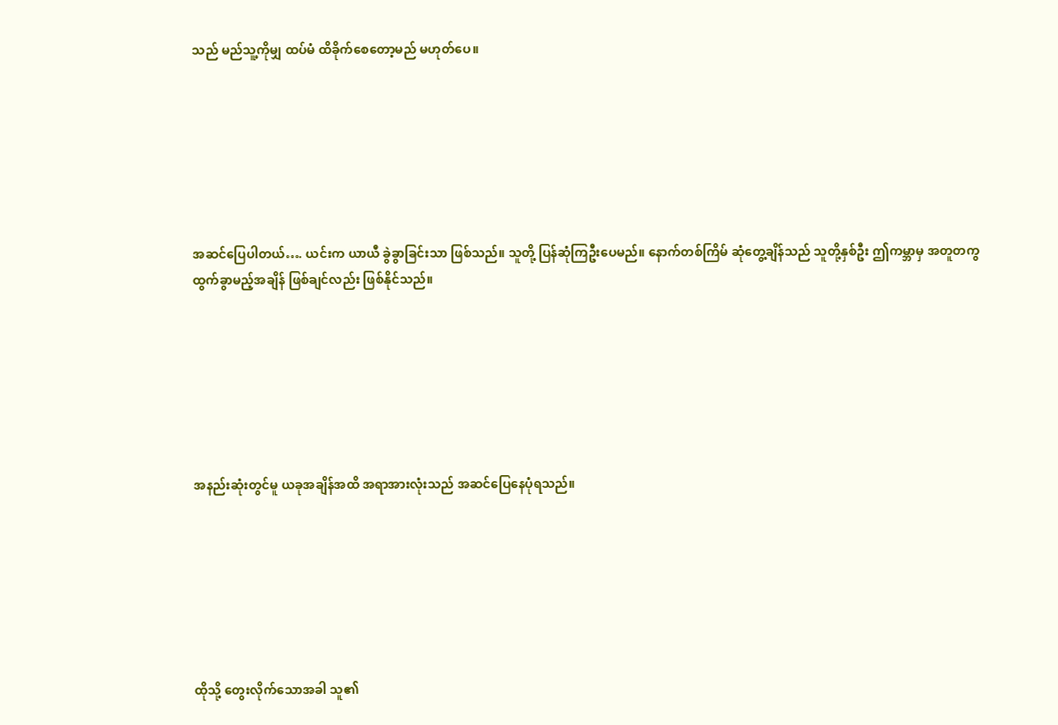သည် မည်သူ့ကိုမျှ ထပ်မံ ထိခိုက်စေတော့မည် မဟုတ်ပေ။







အဆင်ပြေပါတယ်…. ယင်းက ယာယီ ခွဲခွာခြင်းသာ ဖြစ်သည်။ သူတို့ ပြန်ဆုံကြဦးပေမည်။ နောက်တစ်ကြိမ် ဆုံတွေ့ချိန်သည် သူတို့နှစ်ဦး ဤကမ္ဘာမှ အတူတကွ ထွက်ခွာမည့်အချိန် ဖြစ်ချင်လည်း ဖြစ်နိုင်သည်။







အနည်းဆုံးတွင်မူ ယခုအချိန်အထိ အရာအားလုံးသည် အဆင်ပြေနေပုံရသည်။







ထိုသို့ တွေးလိုက်သောအခါ သူ၏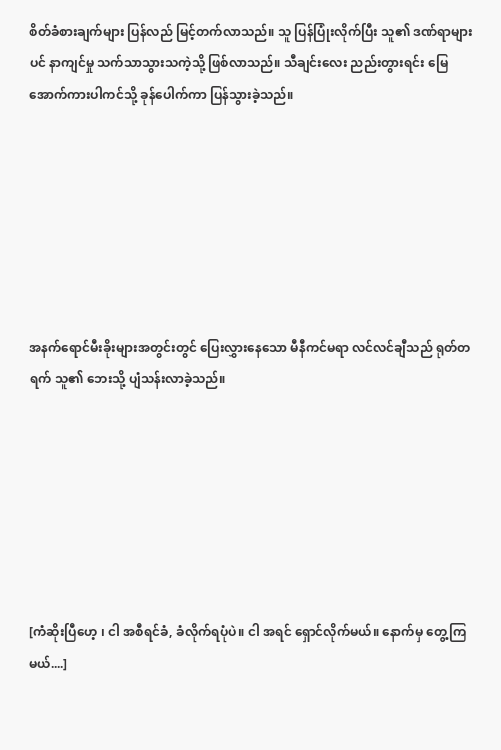စိတ်ခံစားချက်များ ပြန်လည် မြင့်တက်လာသည်။ သူ ပြန်ပြုံးလိုက်ပြီး သူ၏ ဒဏ်ရာများပင် နာကျင်မှု သက်သာသွားသကဲ့သို့ ဖြစ်လာသည်။ သီချင်းလေး ညည်းတွားရင်း မြေအောက်ကားပါကင်သို့ ခုန်ပေါက်ကာ ပြန်သွားခဲ့သည်။







အနက်ရောင်မီးခိုးများအတွင်းတွင် ပြေးလွှားနေသော မီနီကင်မရာ လင်လင်ချီသည် ရုတ်တရက် သူ၏ ဘေးသို့ ပျံသန်းလာခဲ့သည်။







[ကံဆိုးပြီဟေ့ ၊ ငါ အစီရင်ခံ, ခံလိုက်ရပုံပဲ။ ငါ အရင် ရှောင်လိုက်မယ်။ နောက်မှ တွေ့ကြမယ်....]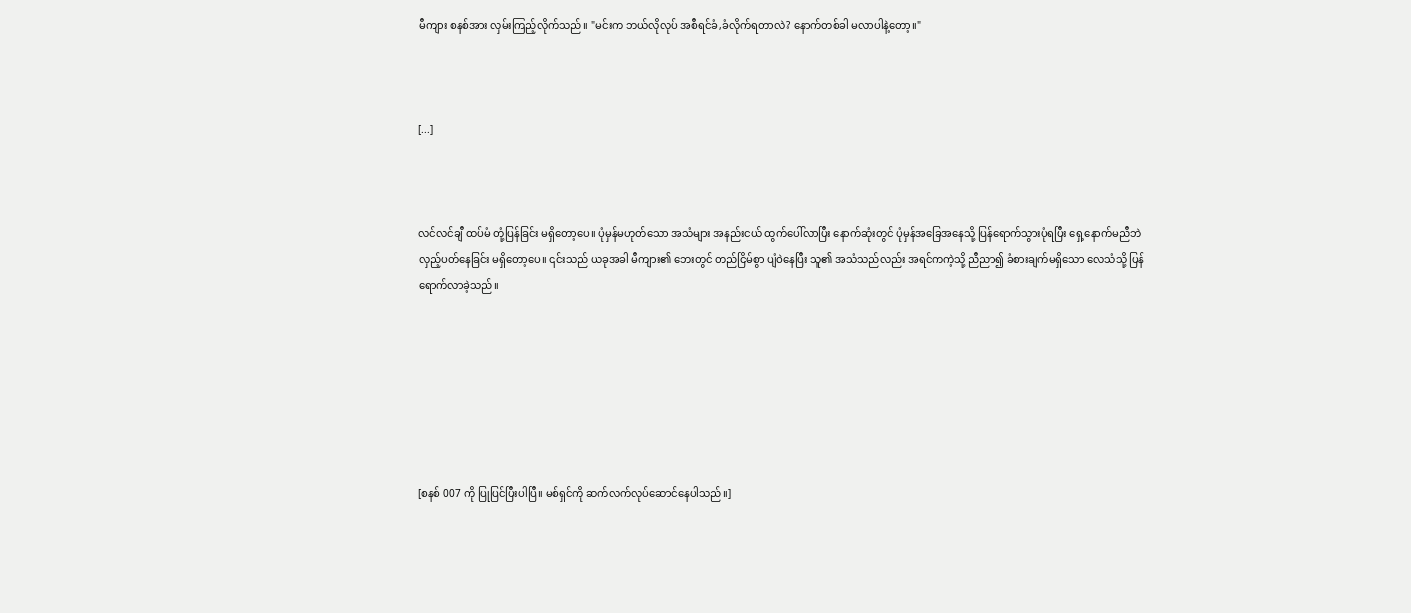မီကျား စနစ်အား လှမ်းကြည့်လိုက်သည်။ "မင်းက ဘယ်လိုလုပ် အစီရင်ခံ,ခံလိုက်ရတာလဲ? နောက်တစ်ခါ မလာပါနဲ့တော့။"



[...]



လင်လင်ချီ ထပ်မံ တုံ့ပြန်ခြင်း မရှိတော့ပေ။ ပုံမှန်မဟုတ်သော အသံများ အနည်းငယ် ထွက်ပေါ်လာပြီး နောက်ဆုံးတွင် ပုံမှန်အခြေအနေသို့ ပြန်ရောက်သွားပုံရပြီး ရှေ့နောက်မညီဘဲ လှည့်ပတ်နေခြင်း မရှိတော့ပေ။ ၎င်းသည် ယခုအခါ မီကျား၏ ဘေးတွင် တည်ငြိမ်စွာ ပျံဝဲနေပြီး သူ၏ အသံသည်လည်း အရင်ကကဲ့သို့ ညီညာ၍ ခံစားချက်မရှိသော လေသံသို့ ပြန်ရောက်လာခဲ့သည်။







[စနစ် 007 ကို ပြုပြင်ပြီးပါပြီ။ မစ်ရှင်ကို ဆက်လက်လုပ်ဆောင်နေပါသည်။]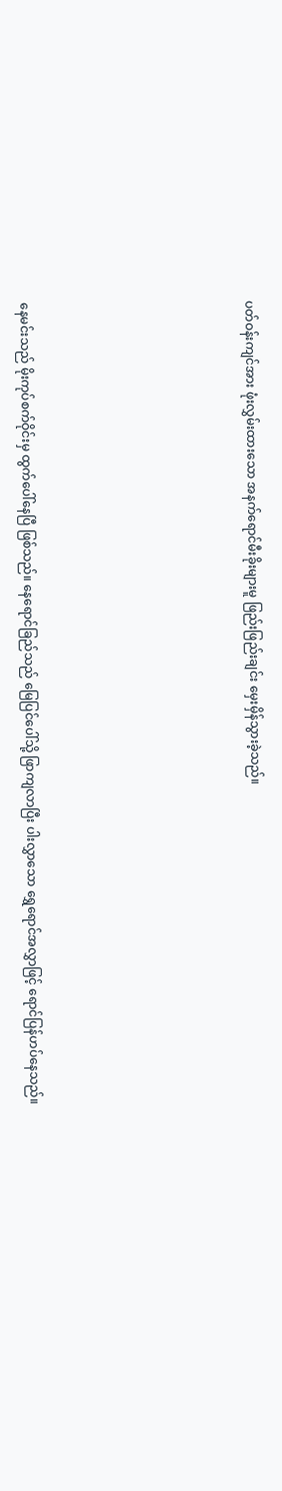ပတ်ဝန်းကျင်အား ဖုံးလွှမ်းထားသော အနက်ရောင်မီးခိုးများမူ ဖြည်းဖြည်းချင်း မှေးမှိန်သွားခဲ့သည်။







နေမင်းသည် မိုးကုပ်စက်ဝိုင်းမှ ထွက်ပေါ်နေပြီ ဖြစ်သည်။ နေရောင်ခြည်သည် မြေပြင်ပေါ်သို့ ဖြာကျလာပြီး ပါးလွှာသော ရွှေရောင်အလွှာဖြင့် ရောင်ပြန်ဟပ်နေသည်။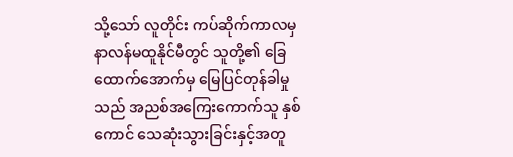သို့သော် လူတိုင်း ကပ်ဆိုက်ကာလမှ နာလန်မထူနိုင်မီတွင် သူတို့၏ ခြေထောက်အောက်မှ မြေပြင်တုန်ခါမှုသည် အညစ်အကြေးကောက်သူ နှစ်ကောင် သေဆုံးသွားခြင်းနှင့်အတူ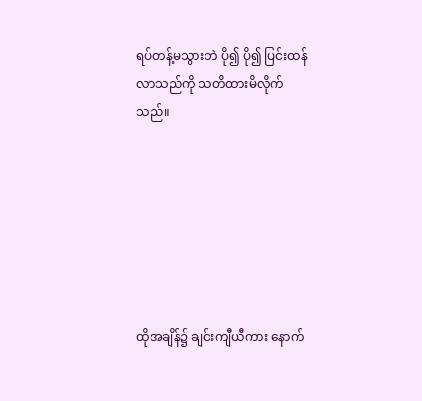ရပ်တန့်မသွားဘဲ ပို၍ ပို၍ ပြင်းထန်လာသည်ကို သတိထားမိလိုက်သည်။







ထိုအချိန်၌ ချင်းကျီယီကား နောက်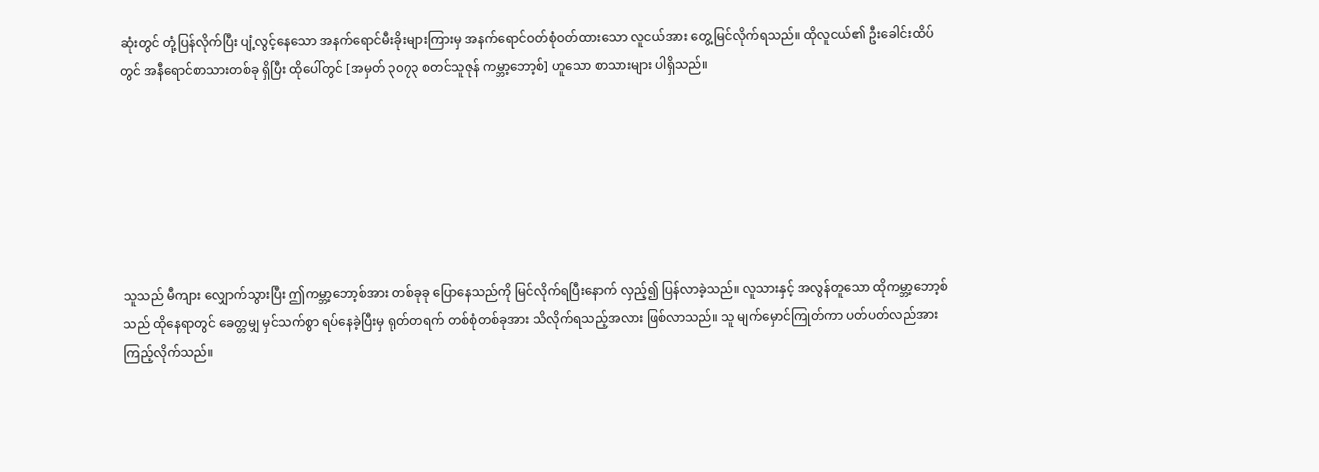ဆုံးတွင် တုံ့ပြန်လိုက်ပြီး ပျံ့လွင့်နေသော အနက်ရောင်မီးခိုးများကြားမှ အနက်ရောင်ဝတ်စုံဝတ်ထားသော လူငယ်အား တွေ့မြင်လိုက်ရသည်။ ထိုလူငယ်၏ ဦးခေါင်းထိပ်တွင် အနီရောင်စာသားတစ်ခု ရှိပြီး ထိုပေါ်တွင် [အမှတ် ၃၀၇၃ စတင်သူဇုန် ကမ္ဘာ့ဘော့စ်] ဟူသော စာသားများ ပါရှိသည်။







သူသည် မီကျား လျှောက်သွားပြီး ဤကမ္ဘာ့ဘော့စ်အား တစ်ခုခု ပြောနေသည်ကို မြင်လိုက်ရပြီးနောက် လှည့်၍ ပြန်လာခဲ့သည်။ လူသားနှင့် အလွန်တူသော ထိုကမ္ဘာ့ဘော့စ်သည် ထိုနေရာတွင် ခေတ္တမျှ မှင်သက်စွာ ရပ်နေခဲ့ပြီးမှ ရုတ်တရက် တစ်စုံတစ်ခုအား သိလိုက်ရသည့်အလား ဖြစ်လာသည်။ သူ မျက်မှောင်ကြုတ်ကာ ပတ်ပတ်လည်အား ကြည့်လိုက်သည်။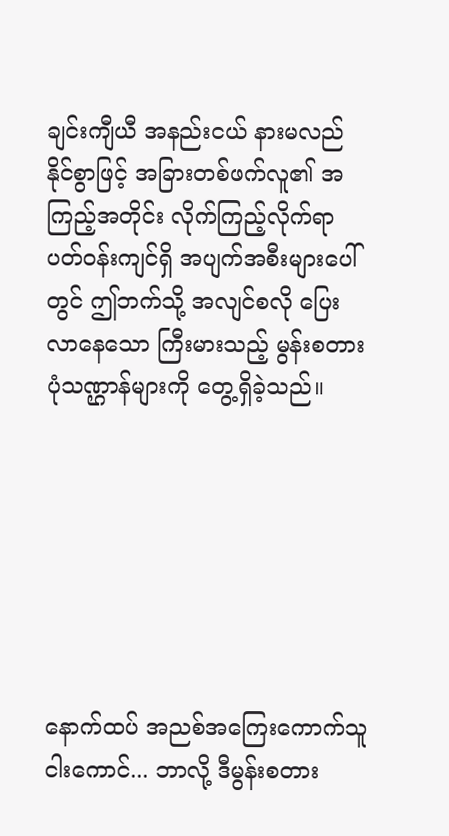ချင်းကျီယီ အနည်းငယ် နားမလည်နိုင်စွာဖြင့် အခြားတစ်ဖက်လူ၏ အကြည့်အတိုင်း လိုက်ကြည့်လိုက်ရာ ပတ်ဝန်းကျင်ရှိ အပျက်အစီးများပေါ်တွင် ဤဘက်သို့ အလျင်စလို ပြေးလာနေသော ကြီးမားသည့် မွန်းစတားပုံသဏ္ဌာန်များကို တွေ့ရှိခဲ့သည်။







နောက်ထပ် အညစ်အကြေးကောက်သူ ငါးကောင်... ဘာလို့ ဒီမွန်းစတား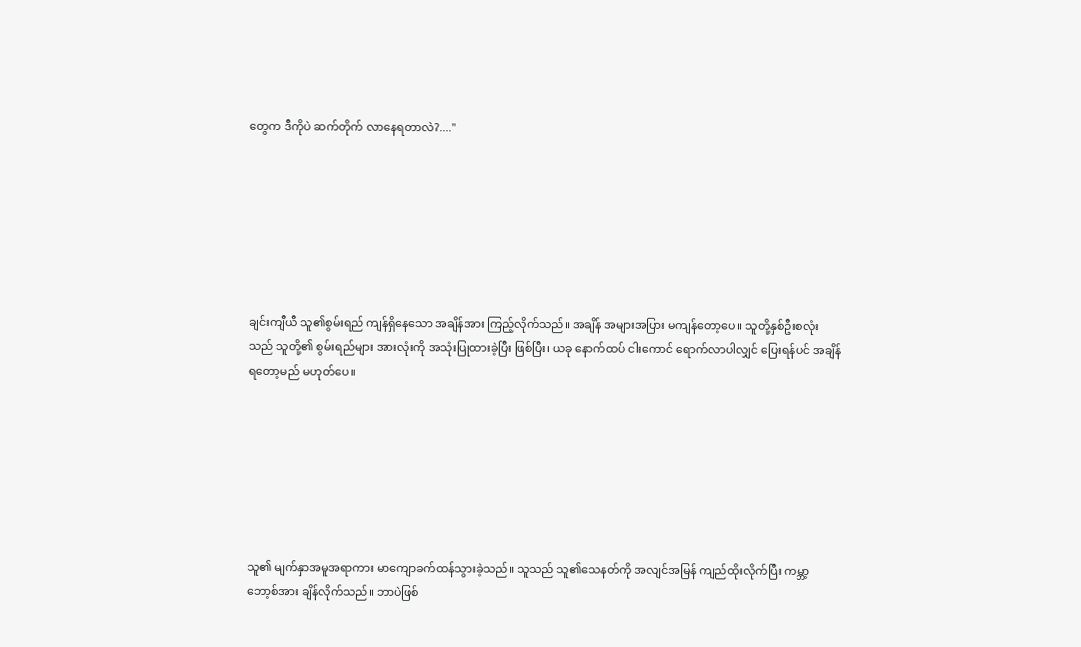တွေက ဒီကိုပဲ ဆက်တိုက် လာနေရတာလဲ?...."







ချင်းကျီယီ သူ၏စွမ်းရည် ကျန်ရှိနေသော အချိန်အား ကြည့်လိုက်သည်။ အချိန် အများအပြား မကျန်တော့ပေ။ သူတို့နှစ်ဦးစလုံးသည် သူတို့၏ စွမ်းရည်များ အားလုံးကို အသုံးပြုထားခဲ့ပြီး ဖြစ်ပြီး၊ ယခု နောက်ထပ် ငါးကောင် ရောက်လာပါလျှင် ပြေးရန်ပင် အချိန်ရတော့မည် မဟုတ်ပေ။







သူ၏ မျက်နှာအမူအရာကား မာကျောခက်ထန်သွားခဲ့သည်။ သူသည် သူ၏သေနတ်ကို အလျင်အမြန် ကျည်ထိုးလိုက်ပြီး ကမ္ဘာ့ဘော့စ်အား ချိန်လိုက်သည်။ ဘာပဲဖြစ်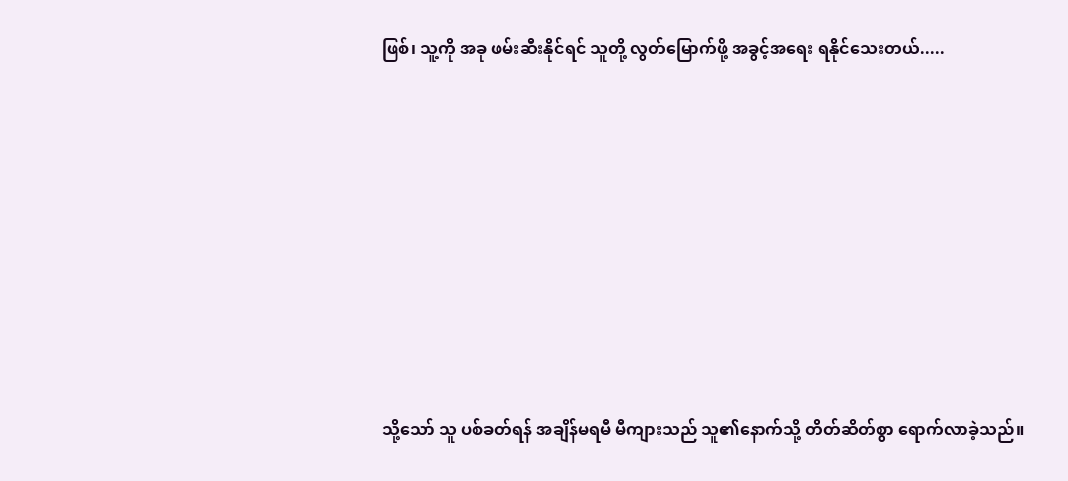ဖြစ်၊ သူ့ကို အခု ဖမ်းဆီးနိုင်ရင် သူတို့ လွတ်မြောက်ဖို့ အခွင့်အရေး ရနိုင်သေးတယ်.....









သို့သော် သူ ပစ်ခတ်ရန် အချိန်မရမီ မီကျားသည် သူ၏နောက်သို့ တိတ်ဆိတ်စွာ ရောက်လာခဲ့သည်။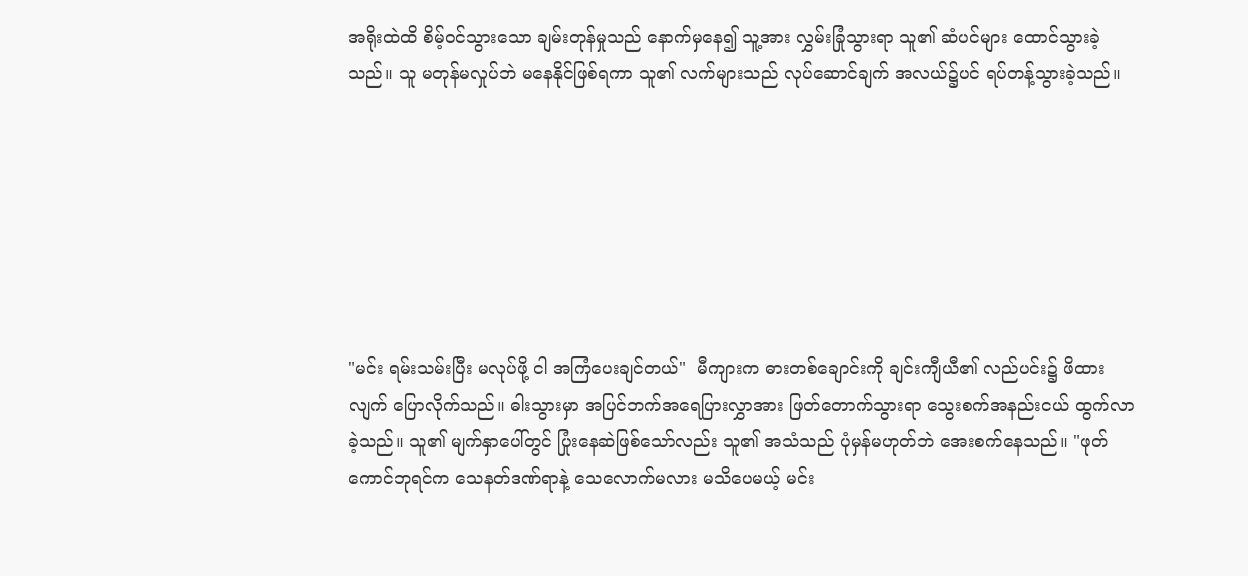အရိုးထဲထိ စိမ့်ဝင်သွားသော ချမ်းတုန်မှုသည် နောက်မှနေ၍ သူ့အား လွှမ်းခြုံသွားရာ သူ၏ ဆံပင်များ ထောင်သွားခဲ့သည်။ သူ မတုန်မလှုပ်ဘဲ မနေနိုင်ဖြစ်ရကာ သူ၏ လက်များသည် လုပ်ဆောင်ချက် အလယ်၌ပင် ရပ်တန့်သွားခဲ့သည်။







"မင်း ရမ်းသမ်းပြီး မလုပ်ဖို့ ငါ အကြံပေးချင်တယ်"  မီကျားက ဓားတစ်ချောင်းကို ချင်းကျီယီ၏ လည်ပင်း၌ ဖိထားလျက် ပြောလိုက်သည်။ ဓါးသွားမှာ အပြင်ဘက်အရေပြားလွှာအား ဖြတ်တောက်သွားရာ သွေးစက်အနည်းငယ် ထွက်လာခဲ့သည်။ သူ၏ မျက်နှာပေါ်တွင် ပြုံးနေဆဲဖြစ်သော်လည်း သူ၏ အသံသည် ပုံမှန်မဟုတ်ဘဲ အေးစက်နေသည်။ "ဖုတ်ကောင်ဘုရင်က သေနတ်ဒဏ်ရာနဲ့ သေလောက်မလား မသိပေမယ့် မင်း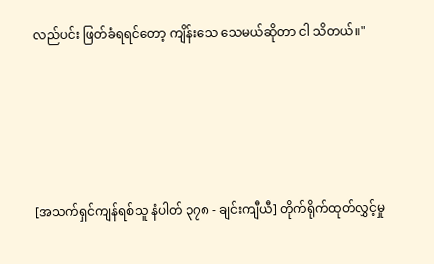လည်ပင်း ဖြတ်ခံရရင်တော့ ကျိန်းသေ သေမယ်ဆိုတာ ငါ သိတယ်။"







[အသက်ရှင်ကျန်ရစ်သူ နံပါတ် ၃၇၈ - ချင်းကျီယီ] တိုက်ရိုက်ထုတ်လွှင့်မှု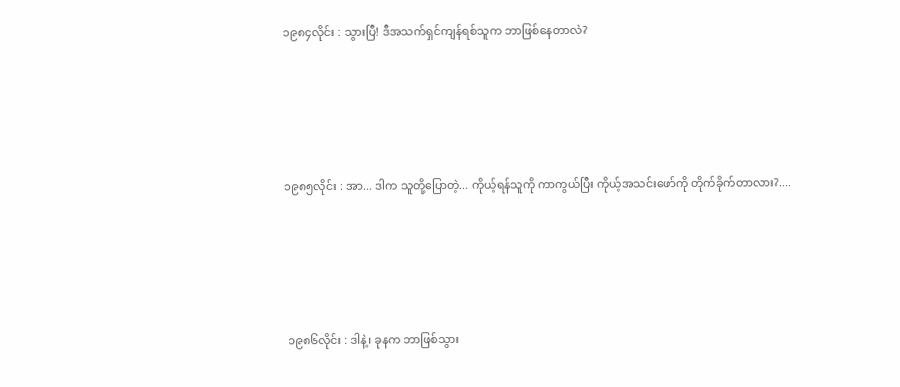၁၉၈၄လိုင်း : သွားပြီ! ဒီအသက်ရှင်ကျန်ရစ်သူက ဘာဖြစ်နေတာလဲ?





၁၉၈၅လိုင်း : အာ... ဒါက သူတို့ပြောတဲ့... ကိုယ့်ရန်သူကို ကာကွယ်ပြီး ကိုယ့်အသင်းဖော်ကို တိုက်ခိုက်တာလား?....





 ၁၉၈၆လိုင်း : ဒါနဲ့၊ ခုနက ဘာဖြစ်သွား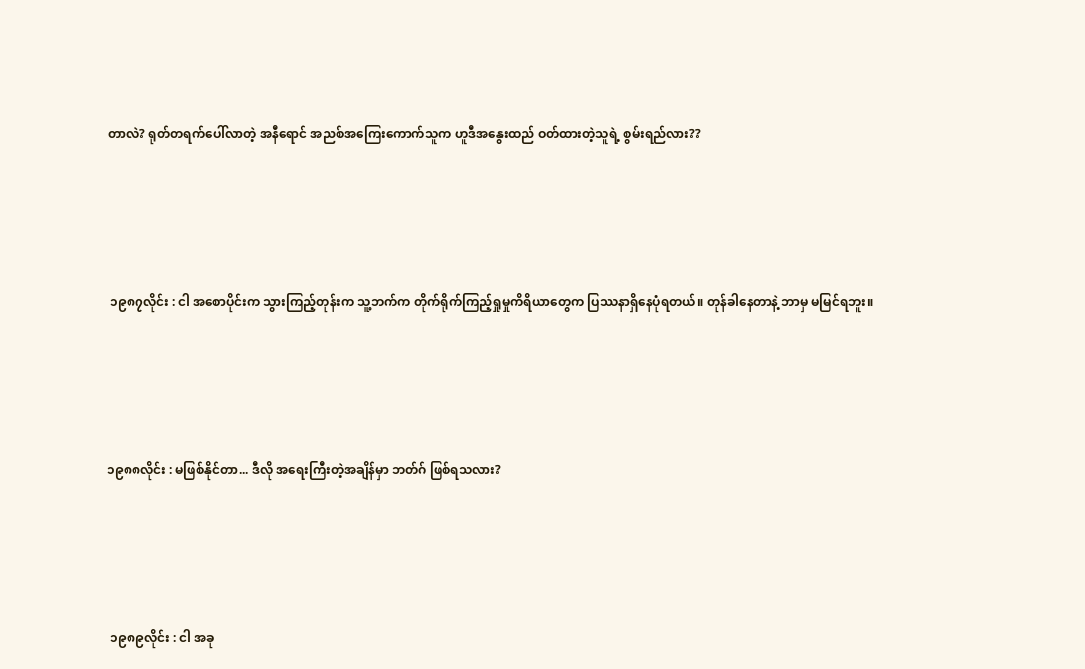တာလဲ? ရုတ်တရက်ပေါ်လာတဲ့ အနီရောင် အညစ်အကြေးကောက်သူက ဟူဒီအနွေးထည် ဝတ်ထားတဲ့သူရဲ့ စွမ်းရည်လား??





 ၁၉၈၇လိုင်း : ငါ အစောပိုင်းက သွားကြည့်တုန်းက သူ့ဘက်က တိုက်ရိုက်ကြည့်ရှုမှုကိရိယာတွေက ပြဿနာရှိနေပုံရတယ်။ တုန်ခါနေတာနဲ့ ဘာမှ မမြင်ရဘူး။





၁၉၈၈လိုင်း : မဖြစ်နိုင်တာ... ဒီလို အရေးကြီးတဲ့အချိန်မှာ ဘတ်ဂ် ဖြစ်ရသလား?





 ၁၉၈၉လိုင်း : ငါ အခု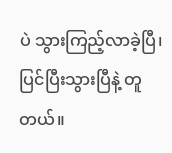ပဲ သွားကြည့်လာခဲ့ပြီ၊ ပြင်ပြီးသွားပြီနဲ့ တူတယ်။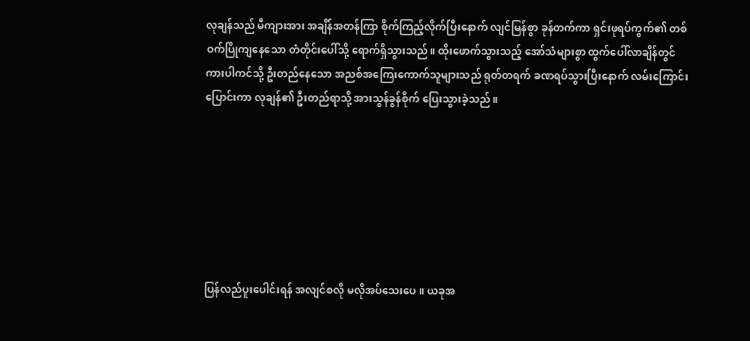လုချန်သည် မီကျားအား အချိန်အတန်ကြာ စိုက်ကြည့်လိုက်ပြီးနောက် လျင်မြန်စွာ ခုန်တက်ကာ ရှင်းဖုရပ်ကွက်၏ တစ်ဝက်ပြိုကျနေသော တံတိုင်းပေါ်သို့ ရောက်ရှိသွားသည်။ ထိုးဖောက်သွားသည့် အော်သံများစွာ ထွက်ပေါ်လာချိန်တွင် ကားပါကင်သို့ ဦးတည်နေသော အညစ်အကြေးကောက်သူများသည် ရုတ်တရက် ခဏရပ်သွားပြီးနောက် လမ်းကြောင်းပြောင်းကာ လုချန်၏ ဦးတည်ရာသို့ အားသွန်ခွန်စိုက် ပြေးသွားခဲ့သည်။







ပြန်လည်ပူးပေါင်းရန် အလျင်စလို မလိုအပ်သေးပေ။ ယခုအ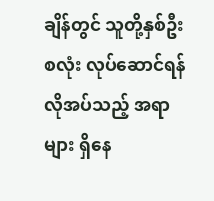ချိန်တွင် သူတို့နှစ်ဦးစလုံး လုပ်ဆောင်ရန် လိုအပ်သည့် အရာများ ရှိနေ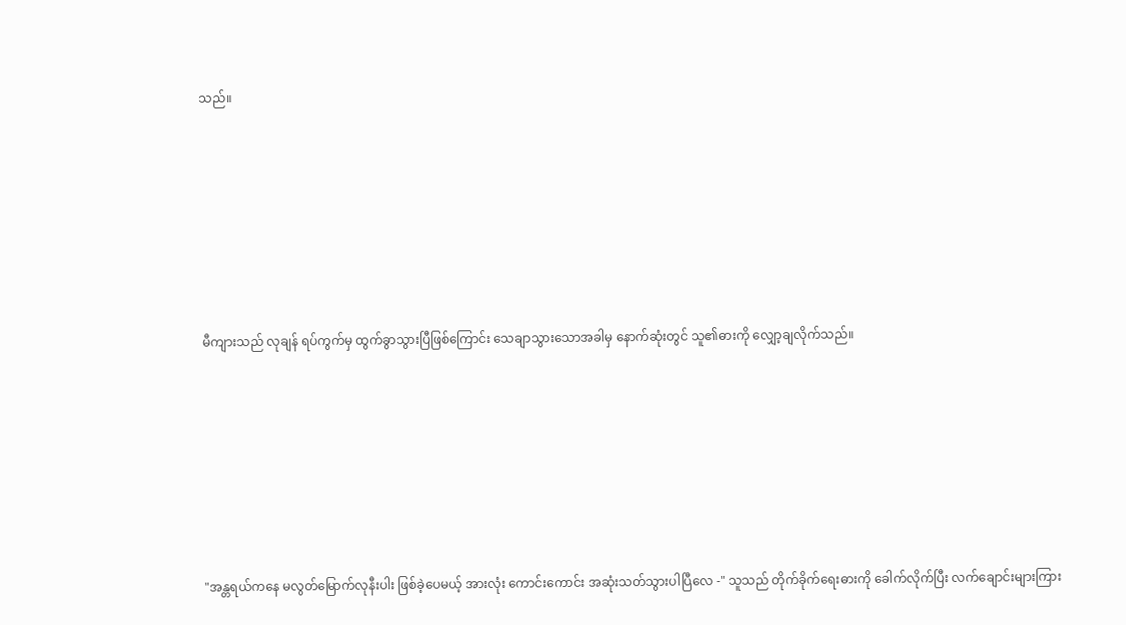သည်။







မီကျားသည် လုချန် ရပ်ကွက်မှ ထွက်ခွာသွားပြီဖြစ်ကြောင်း သေချာသွားသောအခါမှ နောက်ဆုံးတွင် သူ၏ဓားကို လျှော့ချလိုက်သည်။







"အန္တရယ်ကနေ မလွတ်မြောက်လုနီးပါး ဖြစ်ခဲ့ပေမယ့် အားလုံး ကောင်းကောင်း အဆုံးသတ်သွားပါပြီလေ -" သူသည် တိုက်ခိုက်ရေးဓားကို ခေါက်လိုက်ပြီး လက်ချောင်းများကြား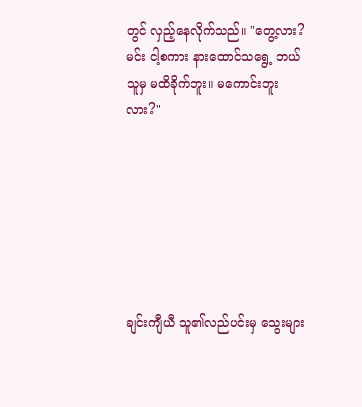တွင် လှည့်နေလိုက်သည်။ "တွေ့လား? မင်း ငါ့စကား နားထောင်သရွေ့ ဘယ်သူမှ မထိခိုက်ဘူး။ မကောင်းဘူးလား?"







ချင်းကျီယီ သူ၏လည်ပင်းမှ သွေးများ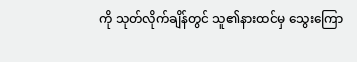ကို သုတ်လိုက်ချိန်တွင် သူ၏နားထင်မှ သွေးကြော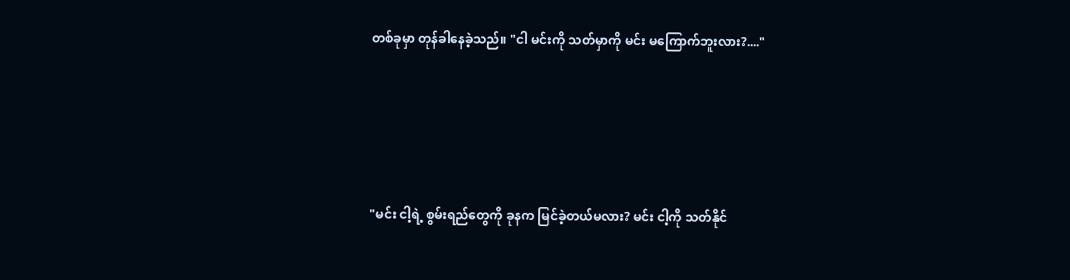တစ်ခုမှာ တုန်ခါနေခဲ့သည်။ "ငါ မင်းကို သတ်မှာကို မင်း မကြောက်ဘူးလား?...."







"မင်း ငါ့ရဲ့ စွမ်းရည်တွေကို ခုနက မြင်ခဲ့တယ်မလား? မင်း ငါ့ကို သတ်နိုင်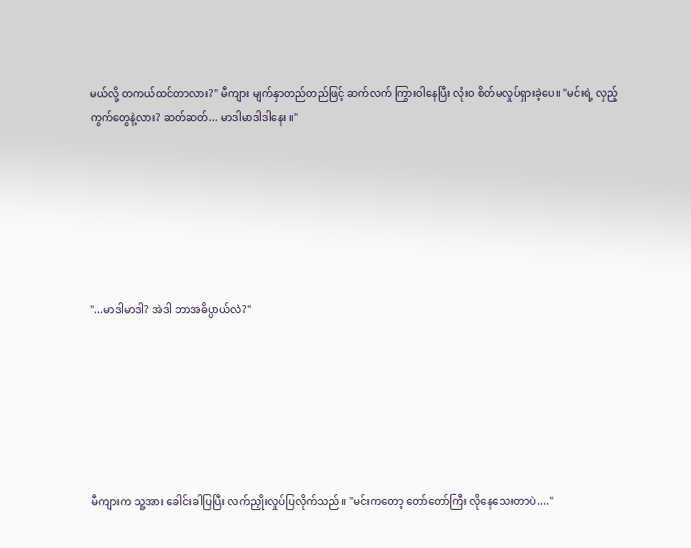မယ်လို့ တကယ်ထင်တာလား?" မီကျား မျက်နှာတည်တည်ဖြင့် ဆက်လက် ကြွားဝါနေပြီး လုံးဝ စိတ်မလှုပ်ရှားခဲ့ပေ။ "မင်းရဲ့ လှည့်ကွက်တွေနဲ့လား? ဆတ်ဆတ်... မာဒါမာဒါဒါနေး ။"







"...မာဒါမာဒါ? အဲဒါ ဘာအဓိပ္ပာယ်လဲ?"







မီကျားက သူ့အား ခေါင်းခါပြပြီး လက်ညှိုးလှုပ်ပြလိုက်သည်။ "မင်းကတော့ တော်တော်ကြီး လိုနေသေးတာပဲ...."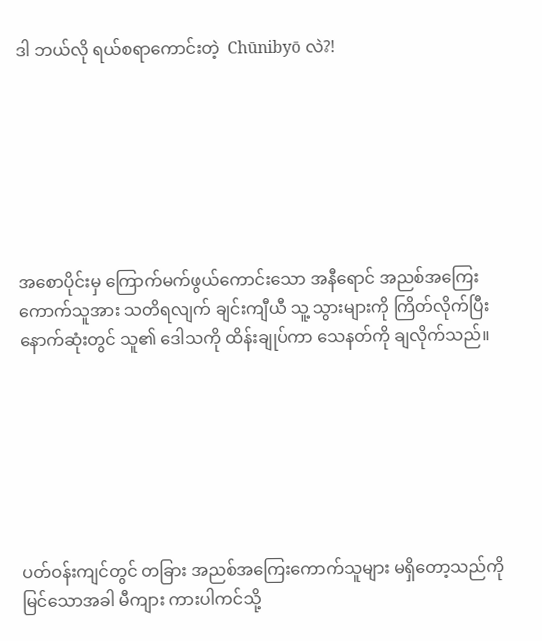ဒါ ဘယ်လို ရယ်စရာကောင်းတဲ့  Chūnibyō လဲ?!







အစောပိုင်းမှ ကြောက်မက်ဖွယ်ကောင်းသော အနီရောင် အညစ်အကြေးကောက်သူအား သတိရလျက် ချင်းကျီယီ သူ့ သွားများကို ကြိတ်လိုက်ပြီး နောက်ဆုံးတွင် သူ၏ ဒေါသကို ထိန်းချုပ်ကာ သေနတ်ကို ချလိုက်သည်။







ပတ်ဝန်းကျင်တွင် တခြား အညစ်အကြေးကောက်သူများ မရှိတော့သည်ကို မြင်သောအခါ မီကျား ကားပါကင်သို့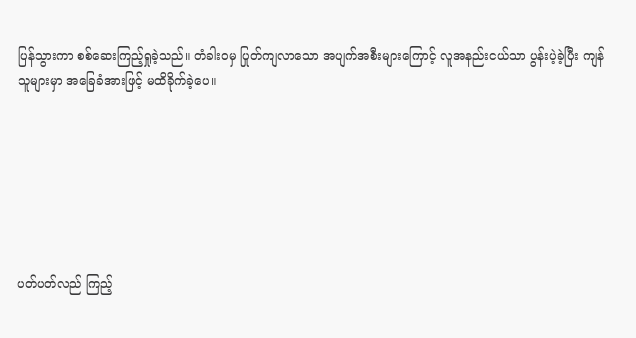ပြန်သွားကာ စစ်ဆေးကြည့်ရှုခဲ့သည်။ တံခါးဝမှ ပြုတ်ကျလာသော အပျက်အစီးများကြောင့် လူအနည်းငယ်သာ ပွန်းပဲ့ခဲ့ပြီး ကျန်သူများမှာ အခြေခံအားဖြင့် မထိခိုက်ခဲ့ပေ။







ပတ်ပတ်လည် ကြည့်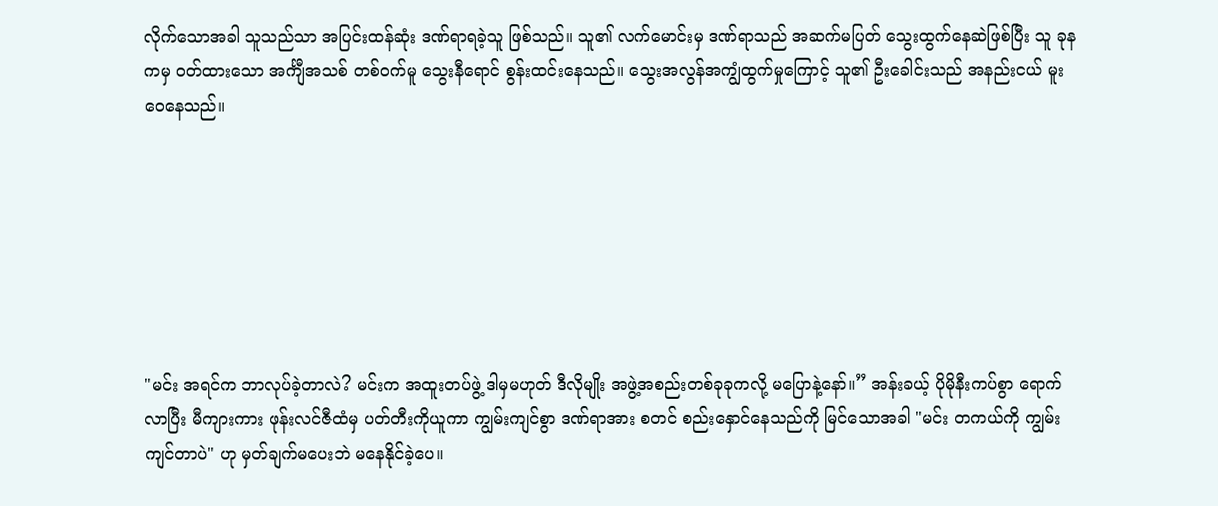လိုက်သောအခါ သူသည်သာ အပြင်းထန်ဆုံး ဒဏ်ရာရခဲ့သူ ဖြစ်သည်။ သူ၏ လက်မောင်းမှ ဒဏ်ရာသည် အဆက်မပြတ် သွေးထွက်နေဆဲဖြစ်ပြီး သူ ခုနကမှ ဝတ်ထားသော အင်္ကျီအသစ် တစ်ဝက်မူ သွေးနီရောင် စွန်းထင်းနေသည်။ သွေးအလွန်အကျွံထွက်မှုကြောင့် သူ၏ ဦးခေါင်းသည် အနည်းငယ် မူးဝေနေသည်။







"မင်း အရင်က ဘာလုပ်ခဲ့တာလဲ? မင်းက အထူးတပ်ဖွဲ့ ဒါမှမဟုတ် ဒီလိုမျိုး အဖွဲ့အစည်းတစ်ခုခုကလို့ မပြောနဲ့နော်။” အန်းခယ့် ပိုမိုနီးကပ်စွာ ရောက်လာပြီး မီကျားကား ဖုန်းလင်ဇီထံမှ ပတ်တီးကိုယူကာ ကျွမ်းကျင်စွာ ဒဏ်ရာအား စတင် စည်းနှောင်နေသည်ကို မြင်သောအခါ "မင်း တကယ်ကို ကျွမ်းကျင်တာပဲ" ဟု မှတ်ချက်မပေးဘဲ မနေနိုင်ခဲ့ပေ။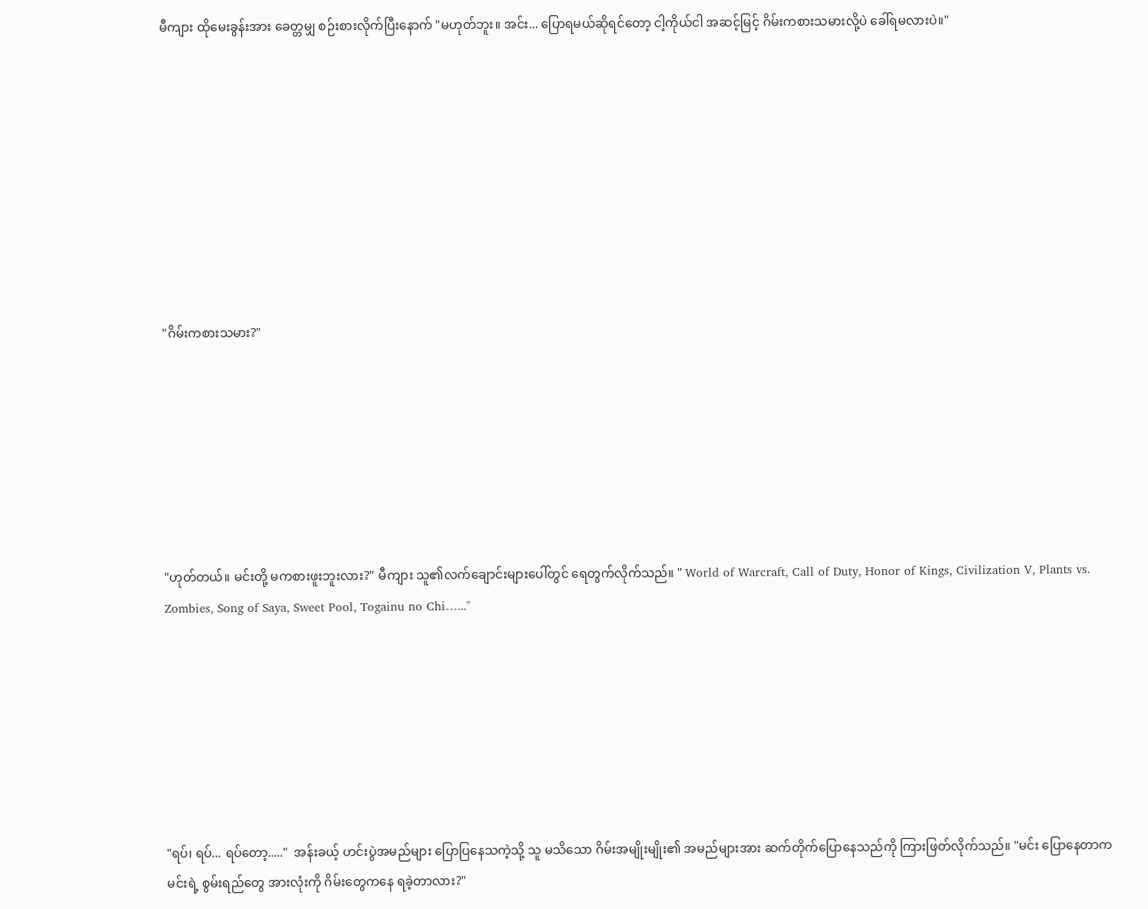မီကျား ထိုမေးခွန်းအား ခေတ္တမျှ စဉ်းစားလိုက်ပြီးနောက် "မဟုတ်ဘူး။ အင်း... ပြောရမယ်ဆိုရင်တော့ ငါ့ကိုယ်ငါ အဆင့်မြင့် ဂိမ်းကစားသမားလို့ပဲ ခေါ်ရမလားပဲ။"









"ဂိမ်းကစားသမား?"







"ဟုတ်တယ်။ မင်းတို့ မကစားဖူးဘူးလား?" မီကျား သူ၏လက်ချောင်းများပေါ်တွင် ရေတွက်လိုက်သည်။ " World of Warcraft, Call of Duty, Honor of Kings, Civilization V, Plants vs. Zombies, Song of Saya, Sweet Pool, Togainu no Chi…..."







"ရပ်၊ ရပ်... ရပ်တော့....."  အန်းခယ့် ဟင်းပွဲအမည်များ ပြောပြနေသကဲ့သို့ သူ မသိသော ဂိမ်းအမျိုးမျိုး၏ အမည်များအား ဆက်တိုက်ပြောနေသည်ကို ကြားဖြတ်လိုက်သည်။ "မင်း ပြောနေတာက မင်းရဲ့ စွမ်းရည်တွေ အားလုံးကို ဂိမ်းတွေကနေ ရခဲ့တာလား?"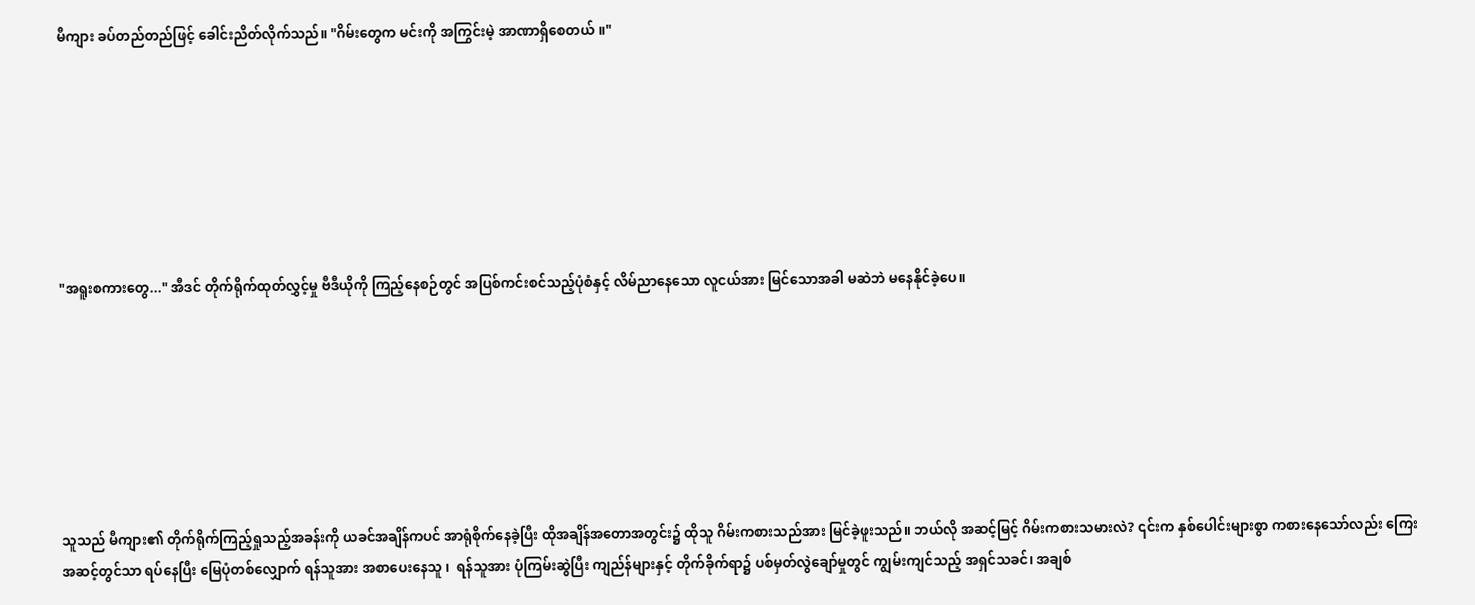မီကျား ခပ်တည်တည်ဖြင့် ခေါင်းညိတ်လိုက်သည်။ "ဂိမ်းတွေက မင်းကို အကြွင်းမဲ့ အာဏာရှိစေတယ် ။"







"အရူးစကားတွေ..." အီဒင် တိုက်ရိုက်ထုတ်လွှင့်မှု ဗီဒီယိုကို ကြည့်နေစဉ်တွင် အပြစ်ကင်းစင်သည့်ပုံစံနှင့် လိမ်ညာနေသော လူငယ်အား မြင်သောအခါ မဆဲဘဲ မနေနိုင်ခဲ့ပေ။







သူသည် မီကျား၏ တိုက်ရိုက်ကြည့်ရှုသည့်အခန်းကို ယခင်အချိန်ကပင် အာရုံစိုက်နေခဲ့ပြီး ထိုအချိန်အတောအတွင်း၌ ထိုသူ ဂိမ်းကစားသည်အား မြင်ခဲ့ဖူးသည်။ ဘယ်လို အဆင့်မြင့် ဂိမ်းကစားသမားလဲ? ၎င်းက နှစ်ပေါင်းများစွာ ကစားနေသော်လည်း ကြေး အဆင့်တွင်သာ ရပ်နေပြီး မြေပုံတစ်လျှောက် ရန်သူအား အစာပေးနေသူ ၊  ရန်သူအား ပုံကြမ်းဆွဲပြီး ကျည်န်များနှင့် တိုက်ခိုက်ရာ၌ ပစ်မှတ်လွဲချော်မှုတွင် ကျွမ်းကျင်သည့် အရှင်သခင်၊ အချစ်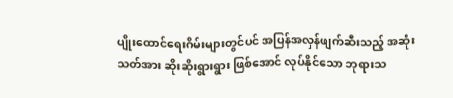ပျိုးထောင်ရေးဂိမ်းများတွင်ပင် အပြန်အလှန်ဖျက်ဆီးသည့် အဆုံးသတ်အား ဆိုးဆိုးရွားရွား ဖြစ်အောင် လုပ်နိုင်သော ဘုရားသ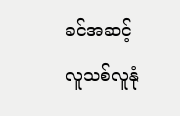ခင်အဆင့် လူသစ်လူနုံ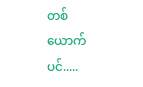တစ်ယောက်ပင်.....